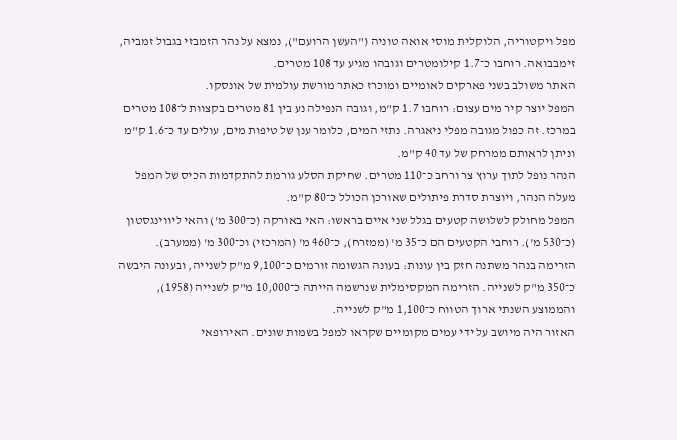מפל ויקטוריה, הלוקלית מוסי אואה טוניה ("העשן הרועם"), נמצא על נהר הזמבזי בגבול זמביה, זימבבואה. רוחבו כ־1.7 קילומטרים וגובהו מגיע עד 108 מטרים.
האתר משולב בשני פארקים לאומיים ומוכרז כאתר מורשת עולמית של אונסקו.
המפל יוצר קיר מים עצום: רוחבו 1.7 ק"מ, וגובה הנפילה נע בין 81 מטרים בקצוות ל־108 מטרים במרכז. זה כפול מגובה מפלי ניאגרה. נתזי המים, כלומר ענן של טיפות מים, עולים עד כ־1.6 ק"מ וניתן לראותם ממרחק של עד 40 ק"מ.
הנהר נופל לתוך ערוץ צר ורחב כ־110 מטרים. שחיקת הסלע גורמת להתקדמות הכיס של המפל מעלה הנהר, ויוצרת סדרת פיתולים שאורכן הכולל כ־80 ק"מ.
המפל מחולק לשלושה קטעים בגלל שני איים בראשו: האי באורקה (כ־300 מ') והאי ליווינגסטון (כ־530 מ'). רוחבי הקטעים הם כ־35 מ' (ממזרח), כ־460 מ' (המרכזי) וכ־300 מ' (ממערב).
הזרימה בנהר משתנה חזק בין עונות: בעונה הגשומה זורמים כ־9,100 מ"ק לשנייה, ובעונה היבשה כ־350 מ"ק לשנייה. הזרימה המקסימלית שנרשמה הייתה כ־10,000 מ"ק לשנייה (1958), והממוצע השנתי ארוך הטווח כ־1,100 מ"ק לשנייה.
האזור היה מיושב על ידי עמים מקומיים שקראו למפל בשמות שונים. האירופאי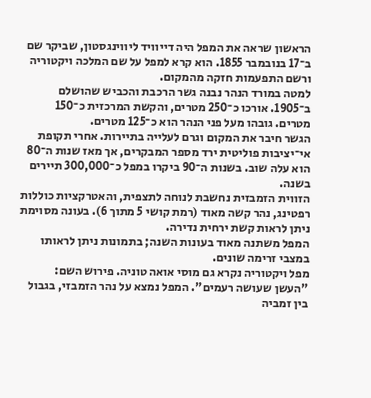הראשון שראה את המפל היה דייוויד ליווינגסטון, שביקר שם ב־17 בנובמבר 1855. הוא קרא למפל על שם המלכה ויקטוריה ורשם התפעמות חזקה מהמקום.
למטה במורד הנהר נבנה גשר הרכבת והכביש שהושלם ב־1905. אורכו כ־250 מטרים, והקשת המרכזית כ־150 מטרים. גובהו מעל פני הנהר הוא כ־125 מטרים.
הגשר חיבר את המקום וגרם לעלייה בתיירות. אחרי תקופת אי־יציבות פוליטית ירד מספר המבקרים, אך מאז שנות ה־80 הוא עלה שוב. בשנות ה־90 ביקרו במפל כ־300,000 תיירים בשנה.
הזווית הזמבזית נחשבת לנוחה לתצפית, והאטרקציות כוללות רפטינג, נהר קשה מאוד (רמת קושי 5 מתוך 6). בעונה מסוימת ניתן לראות קשת ירחית נדירה.
המפל משתנה מאוד בעונות השנה; בתמונות ניתן לראותו במצבי זרימה שונים.
מפל ויקטוריה נקרא גם מוסי אואה טוניה. פירוש השם: "העשן שעושה רעמים". המפל נמצא על נהר הזמבזי, בגבול בין זמביה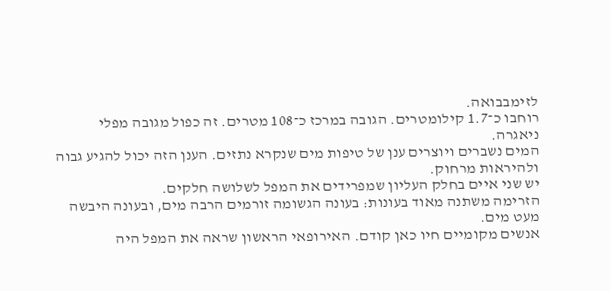לזימבבואה.
רוחבו כ־1.7 קילומטרים. הגובה במרכז כ־108 מטרים. זה כפול מגובה מפלי ניאגרה.
המים נשברים ויוצרים ענן של טיפות מים שנקרא נתזים. הענן הזה יכול להגיע גבוה ולהיראות מרחוק.
יש שני איים בחלק העליון שמפרידים את המפל לשלושה חלקים.
הזרימה משתנה מאוד בעונות: בעונה הגשומה זורמים הרבה מים, ובעונה היבשה מעט מים.
אנשים מקומיים חיו כאן קודם. האירופאי הראשון שראה את המפל היה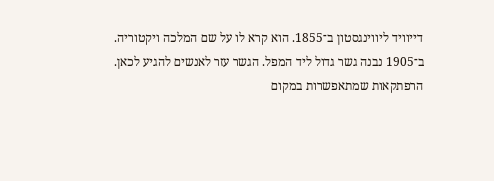דייוויד ליווינגסטון ב־1855. הוא קרא לו על שם המלכה ויקטוריה.
ב־1905 נבנה גשר גדול ליד המפל. הגשר עזר לאנשים להגיע לכאן.
הרפתקאות שמתאפשרות במקום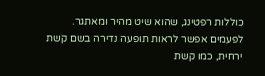כוללות רפטינג, שהוא שיט מהיר ומאתגר.
לפעמים אפשר לראות תופעה נדירה בשם קשת ירחית, כמו קשת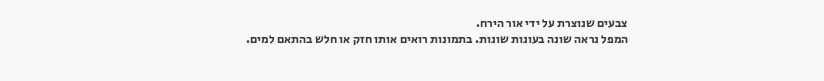צבעים שנוצרת על ידי אור הירח.
המפל נראה שונה בעונות שונות. בתמונות רואים אותו חזק או חלש בהתאם למים.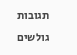תגובות גולשים